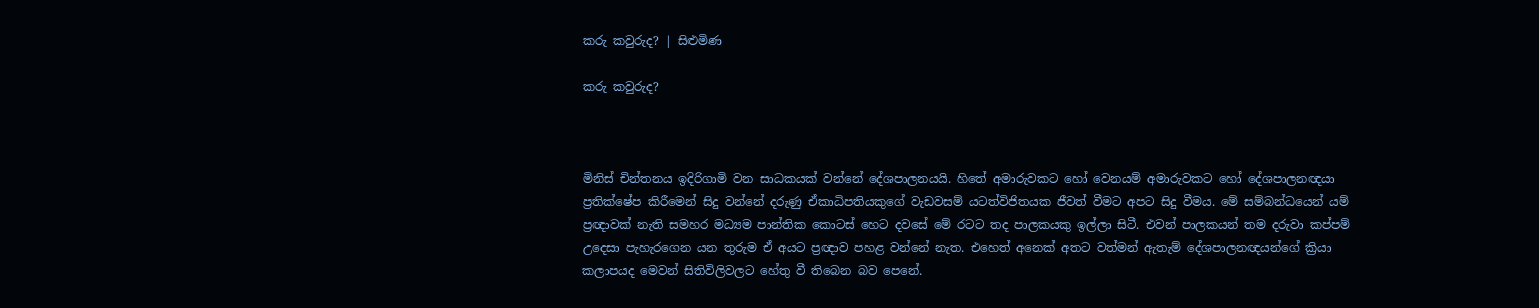කරු කවුරුද? | සිළුමිණ

කරු කවුරුද?



මිනිස් චින්තනය ඉදිරිගාමි වන සාධකයක් වන්නේ දේශපාලනයයි. හිතේ අමාරුවකට හෝ වෙනයම් අමාරුවකට හෝ දේශපාලනඥයා ප්‍රතික්ෂේප කිරීමෙන් සිදු වන්නේ දරුණු ඒකාධිපතියකුගේ වැඩවසම් යටත්විජිතයක ජීවත් වීමට අපට සිදු වීමය. මේ සම්බන්ධයෙන් යම් ප්‍රඥාවක් නැති සමහර මධ්‍යම පාන්තික කොටස් හෙට දවසේ මේ රටට තද පාලකයකු ඉල්ලා සිටී. එවන් පාලකයන් තම දරුවා කප්පම් උදෙසා පැහැරගෙන යන තුරුම ඒ අයට ප්‍රඥාව පහළ වන්නේ නැත. එහෙත් අනෙක් අතට වත්මන් ඇතැම් දේශපාලනඥයන්ගේ ක්‍රියා කලාපයද මෙවන් සිතිවිලිවලට හේතු වී තිබෙන බව පෙනේ.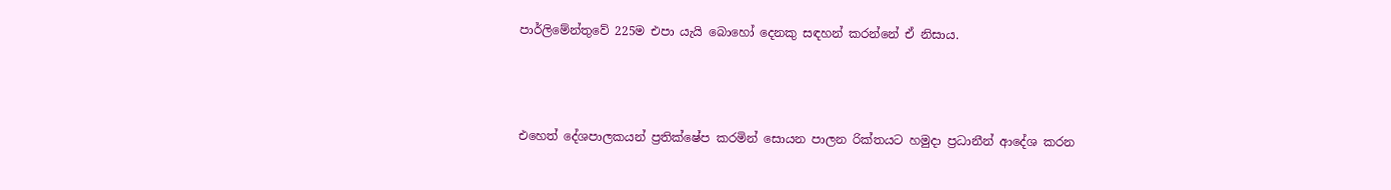පාර්ලිමේන්තුවේ 225ම එපා යැයි බොහෝ දෙනකු සඳහන් කරන්නේ ඒ නිසාය.



එහෙත් දේශපාලකයන් ප්‍රතික්ෂේප කරමින් සොයන පාලන රික්තයට හමුදා ප්‍රධානීන් ආදේශ කරන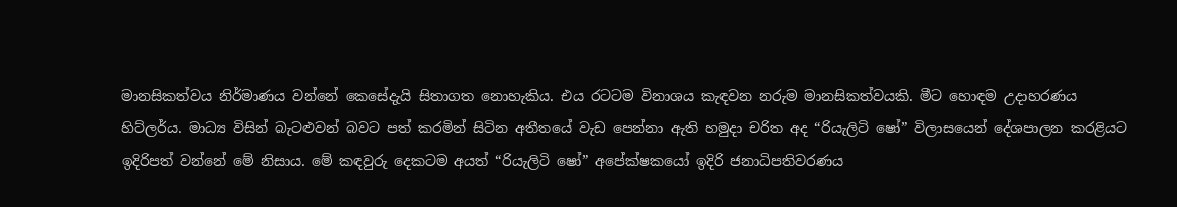මානසිකත්වය නිර්මාණය වන්නේ කෙසේදැයි සිතාගත නොහැකිය. එය රටටම විනාශය කැඳවන නරුම මානසිකත්වයකි. මීට හොඳම උදාහරණය හිට්ලර්ය. මාධ්‍ය විසින් බැටළුවන් බවට පත් කරමින් සිටින අතීතයේ වැඩ පෙන්නා ඇති හමුදා චරිත අද “රියැලිටි ෂෝ” විලාසයෙන් දේශපාලන කරළියට ඉදිරිපත් වන්නේ මේ නිසාය. මේ කඳවුරු දෙකටම අයත් “රියැලිටි ෂෝ” අපේක්ෂකයෝ ඉදිරි ජනාධිපතිවරණය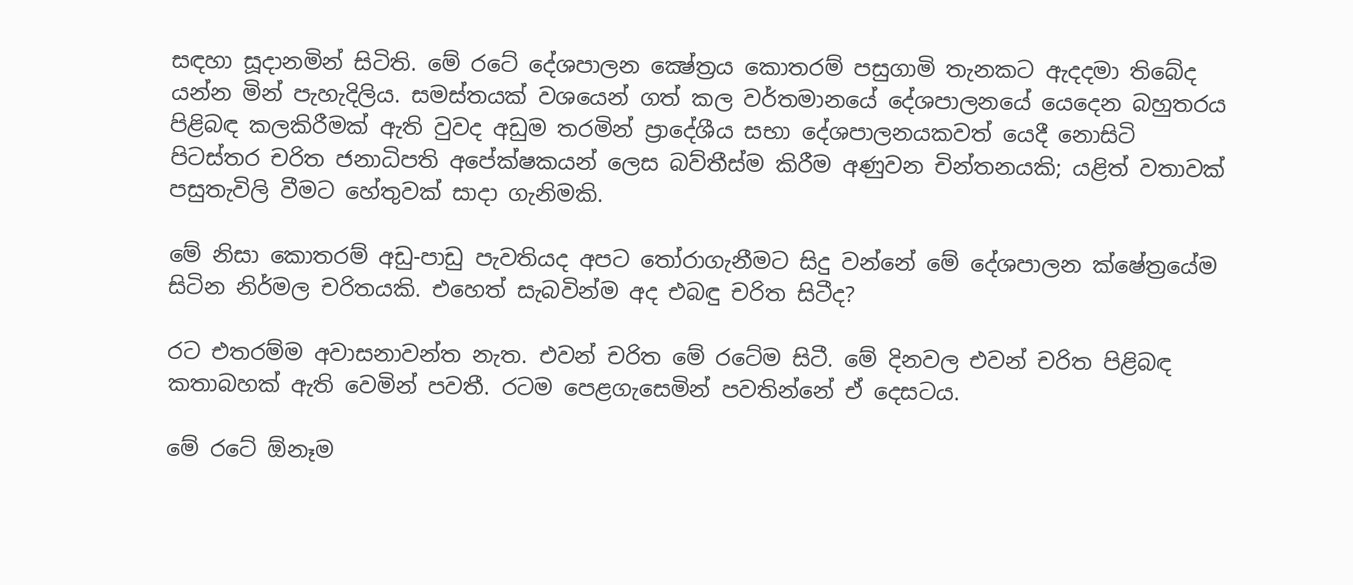සඳහා සූදානමින් සිටිති. මේ රටේ දේශපාලන ක්‍ෂේත්‍රය කොතරම් පසුගාමි තැනකට ඇදදමා තිබේද යන්න මින් පැහැදිලිය. සමස්තයක් වශයෙන් ගත් කල වර්තමානයේ දේශපාලනයේ යෙදෙන බහුතරය පිළිබඳ කලකිරීමක් ඇති වුවද අඩුම තරමින් ප්‍රාදේශීය සභා දේශපාලනයකවත් යෙදී නොසිටි පිටස්තර චරිත ජනාධිපති අපේක්ෂකයන් ලෙස බව්තීස්ම කිරීම අණුවන චින්තනයකි; යළිත් වතාවක් පසුතැවිලි වීමට හේතුවක් සාදා ගැනිමකි.

මේ නිසා කොතරම් අඩු-පාඩු පැවතියද අපට තෝරාගැනීමට සිදු වන්නේ මේ දේශපාලන ක්ෂේත්‍රයේම සිටින නිර්මල චරිතයකි. එහෙත් සැබවින්ම අද එබඳු චරිත සිටීද?

රට එතරම්ම අවාසනාවන්ත නැත. එවන් චරිත මේ රටේම සිටී. මේ දිනවල එවන් චරිත පිළිබඳ කතාබහක් ඇති වෙමින් පවතී. රටම පෙළගැසෙමින් පවතින්නේ ඒ දෙසටය.

මේ රටේ ඕනෑම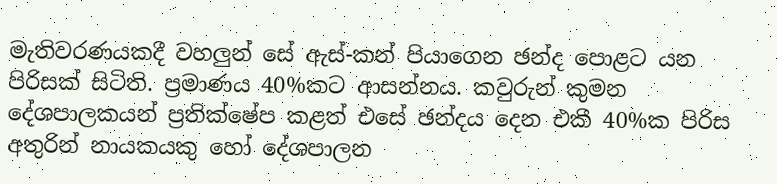මැතිවරණයකදී වහලුන් සේ ඇස්-කන් පියාගෙන ඡන්ද පොළට යන පිරිසක් සිටිති. ප්‍රමාණය 40%කට ආසන්නය. කවුරුන් කුමන දේශපාලකයන් ප්‍රතික්ෂේප කළත් එසේ ඡන්දය දෙන එකී 40%ක පිරිස අතුරින් නායකයකු හෝ දේශපාලන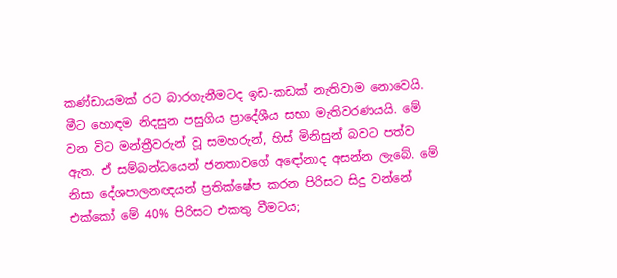කණ්ඩායමක් රට බාරගැනීමටද ඉඩ-කඩක් නැතිවාම නොවෙයි. මීට හොඳම නිදසුන පසුගිය ප්‍රාදේශීය සභා මැතිවරණයයි. මේ වන විට මන්ත්‍රීවරුන් වූ සමහරුන්, හිස් මිනිසුන් බවට පත්ව ඇත. ඒ සම්බන්ධයෙන් ජනතාවගේ අඳෝනාද අසන්න ලැබේ. මේ නිසා දේශපාලනඥයන් ප්‍රතික්ෂේප කරන පිරිසට සිදු වන්නේ එක්කෝ මේ 40% පිරිසට එකතු වීමටය;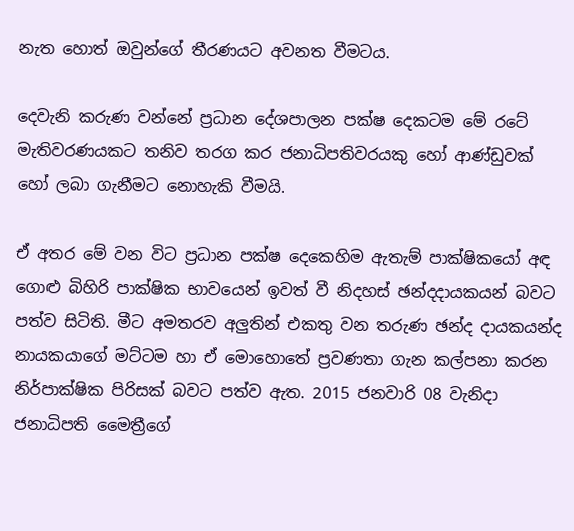නැත හොත් ඔවුන්ගේ තීරණයට අවනත වීමටය.

දෙවැනි කරුණ වන්නේ ප්‍රධාන දේශපාලන පක්ෂ දෙකටම මේ රටේ මැතිවරණයකට තනිව තරග කර ජනාධිපතිවරයකු හෝ ආණ්ඩුවක් හෝ ලබා ගැනීමට නොහැකි වීමයි.

ඒ අතර මේ වන විට ප්‍රධාන පක්ෂ දෙකෙහිම ඇතැම් පාක්ෂිකයෝ අඳ ගොළු බිහිරි පාක්ෂික භාවයෙන් ඉවත් වී නිදහස් ඡන්දදායකයන් බවට පත්ව සිටිති. මීට අමතරව අලුතින් එකතු වන තරුණ ඡන්ද දායකයන්ද නායකයාගේ මට්ටම හා ඒ මොහොතේ ප්‍රවණතා ගැන කල්පනා කරන නිර්පාක්ෂික පිරිසක් බවට පත්ව ඇත. 2015 ජනවාරි 08 වැනිදා ජනාධිපති මෛත්‍රීගේ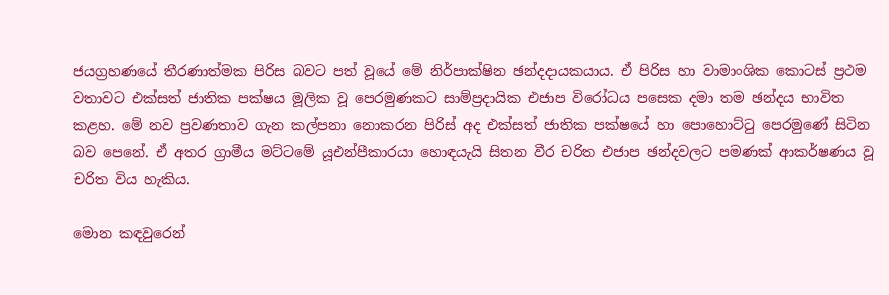ජයග්‍රහණයේ තීරණාත්මක පිරිස බවට පත් වූයේ මේ නිර්පාක්ෂින ඡන්දදායකයාය. ඒ පිරිස හා වාමාංශික කොටස් ප්‍රථම වතාවට එක්සත් ජාතික පක්ෂය මූලික වූ පෙරමුණකට සාම්ප්‍රදායික එජාප විරෝධය පසෙක දමා තම ඡන්දය භාවිත කළහ. මේ නව ප්‍රවණතාව ගැන කල්පනා නොකරන පිරිස් අද එක්සත් ජාතික පක්ෂයේ හා පොහොට්ටු පෙරමුණේ සිටින බව පෙනේ. ඒ අතර ග්‍රාමීය මට්ටමේ යූඑන්පීකාරයා හොඳයැයි සිතන වීර චරිත එජාප ඡන්දවලට පමණක් ආකර්ෂණය වූ චරිත විය හැකිය.

මොන කඳවුරෙන්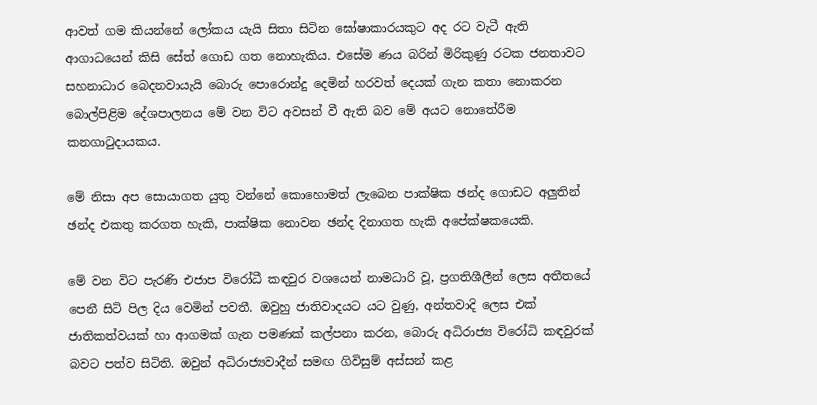ආවත් ගම කියන්නේ ලෝකය යැයි සිතා සිටින ඝෝෂාකාරයකුට අද රට වැටී ඇති ආගාධයෙන් කිසි සේත් ගොඩ ගත නොහැකිය. එසේම ණය බරින් මිරිකුණු රටක ජනතාවට සහනාධාර බෙදනවායැයි බොරු පොරොන්දු දෙමින් හරවත් දෙයක් ගැන කතා නොකරන බොල්පිළිම දේශපාලනය මේ වන විට අවසන් වී ඇති බව මේ අයට නොතේරීම කනගාටුදායකය.

මේ නිසා අප සොයාගත යුතු වන්නේ කොහොමත් ලැබෙන පාක්ෂික ඡන්ද ගොඩට අලුතින් ඡන්ද එකතු කරගත හැකි, පාක්ෂික නොවන ඡන්ද දිනාගත හැකි අපේක්ෂකයෙකි.

මේ වන විට පැරණි එජාප විරෝධී කඳවුර වශයෙන් නාමධාරි වූ, ප්‍රගතිශීලීන් ලෙස අතීතයේ පෙනී සිටි පිල දිය වෙමින් පවතී. ඔවුහු ජාතිවාදයට යට වුණු, අන්තවාදි ලෙස එක් ජාතිකත්වයක් හා ආගමක් ගැන පමණක් කල්පනා කරන, බොරු අධිරාජ්‍ය විරෝධි කඳවුරක් බවට පත්ව සිටිති. ඔවුන් අධිරාජ්‍යවාදීන් සමඟ ගිවිසුම් අස්සන් කළ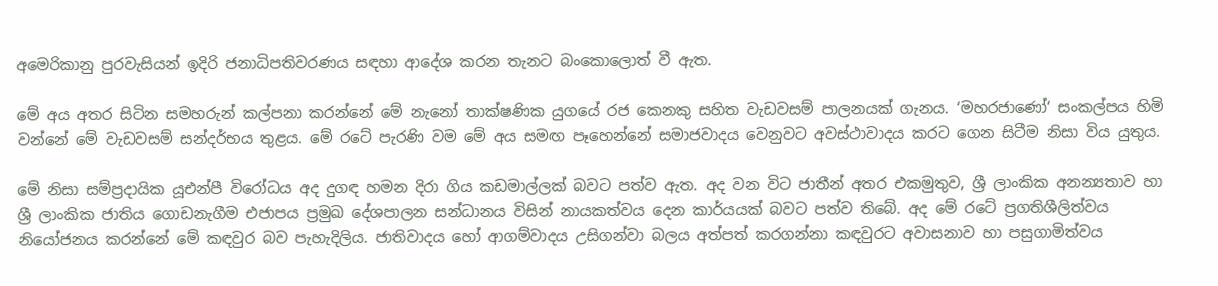අමෙරිකානු පුරවැසියන් ඉදිරි ජනාධිපතිවරණය සඳහා ආදේශ කරන තැනට බංකොලොත් වී ඇත.

මේ අය අතර සිටින සමහරුන් කල්පනා කරන්නේ මේ නැනෝ තාක්ෂණික යුගයේ රජ කෙනකු සහිත වැඩවසම් පාලනයක් ගැනය. ‘මහරජාණෝ‘ සංකල්පය හිමි වන්නේ මේ වැඩවසම් සන්දර්භය තුළය. මේ රටේ පැරණි වම මේ අය සමඟ පෑහෙන්නේ සමාජවාදය වෙනුවට අවස්ථාවාදය කරට ගෙන සිටීම නිසා විය යුතුය.

මේ නිසා සම්ප්‍රදායික යූඑන්පී විරෝධය අද දුගඳ හමන දිරා ගිය කඩමාල්ලක් බවට පත්ව ඇත. අද වන විට ජාතීන් අතර එකමුතුව, ශ්‍රී ලාංකික අනන්‍යතාව හා ශ්‍රී ලාංකික ජාතිය ගොඩනැගීම එජාපය ප්‍රමුඛ දේශපාලන සන්ධානය විසින් නායකත්වය දෙන කාර්යයක් බවට පත්ව තිබේ. අද මේ රටේ ප්‍රගතිශීලිත්වය නියෝජනය කරන්නේ මේ කඳවුර බව පැහැදිලිය. ජාතිවාදය හෝ ආගම්වාදය උසිගන්වා බලය අත්පත් කරගන්නා කඳවුරට අවාසනාව හා පසුගාමිත්වය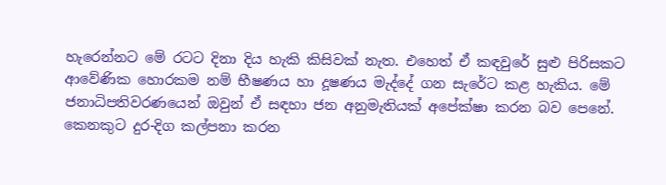හැරෙන්නට මේ රටට දිනා දිය හැකි කිසිවක් නැත. එහෙත් ඒ කඳවුරේ සුළු පිරිසකට ආවේණික හොරකම නම් භීෂණය හා දූෂණය මැද්දේ ගන සැරේට කළ හැකිය. මේ ජනාධිපතිවරණයෙන් ඔවුන් ඒ සඳහා ජන අනුමැතියක් අපේක්ෂා කරන බව පෙනේ. කෙනකුට දුර-දිග කල්පනා කරන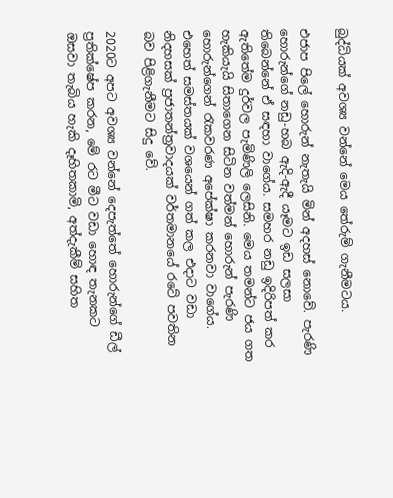බුද්ධියක් අවශ්‍ය වන්නේ මෙය තේරුම් ගැනීමටය.

එජාප පිලේ හොරුන් නැතැයි මින් අදහස් නොවේ. පැරණි හොරුන්ගේ නඩු-හබ ඇදි-ඇදී යෑමට ඉඩ සලසා තිබෙන්නේ ඒ සඳහා වාගේය. සමහර නඩු ඉදිරිපත් කර ඇතිතේම දුර්වල පැමිණිලි ලෙසිනි. මෙය තමන්ට ජය ගත හැකියැයි සිතාගෙන සිටින වත්මන් හොරුන් පැරණි හොරුන්ගෙන් රැකවරණ අපේක්ෂා කරනවා වාගේය. එහෙත් සමස්තයක් වශයෙන් ගත් කල එදාට වඩා නිදහසක් ප්‍රජාතන්ත්‍රවාදයක් වර්තමානයේ රටේ පවතින බව පිළිගැනීමට සිදු වේ.

2020ට අපට අවශ්‍ය වන්නේ දෙපැත්තේ හොරුන්ගේ ඩීල් ප්‍රතික්ෂේප කරන, මේ රට මීට වඩා හොඳ තැනකට ඔසවා තැබිය හැකි දෑහිතකාමි, අත්දැකීම් සහිත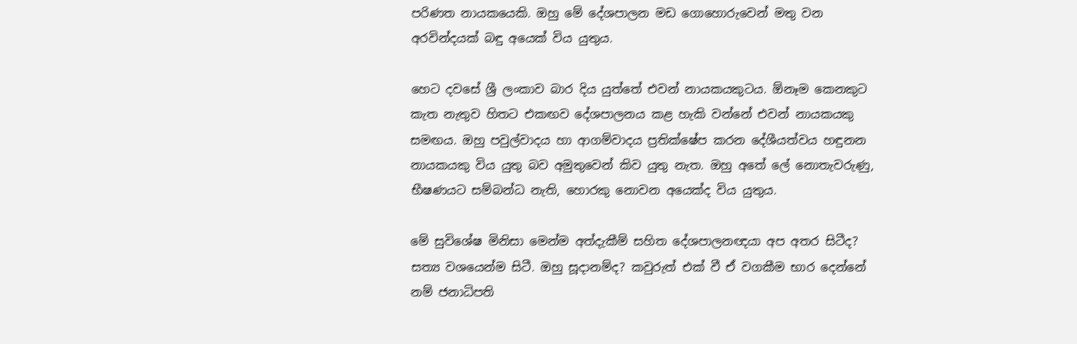පරිණත නායකයෙකි. ඔහු මේ දේශපාලන මඩ ගොහොරුවෙන් මතු වන අරවින්දයක් බඳු අයෙක් විය යුතුය.

හෙට දවසේ ශ්‍රී ලංකාව බාර දිය යුත්තේ එවන් නායකයකුටය. ඕනෑම කෙනකුට කැත නැතුව හිතට එකඟව දේශපාලනය කළ හැකි වන්නේ එවන් නායකයකු සමඟය. ඔහු පවුල්වාදය හා ආගම්වාදය ප්‍රතික්ෂේප කරන දේශීයත්වය හඳුනන නායකයකු විය යුතු බව අමුතුවෙන් කිව යුතු නැත. ඔහු අතේ ලේ නොතැවරුණු, භීෂණයට සම්බන්ධ නැති, හොරකු නොවන අයෙක්ද විය යුතුය.

මේ සුවිශේෂ මිනිසා මෙන්ම අත්දැකීම් සහිත දේශපාලනඥයා අප අතර සිටීද? සත්‍ය වශයෙන්ම සිටී. ඔහු සූදානම්ද? කවුරුත් එක් වී ඒ වගකීම භාර දෙන්නේ නම් ජනාධිපති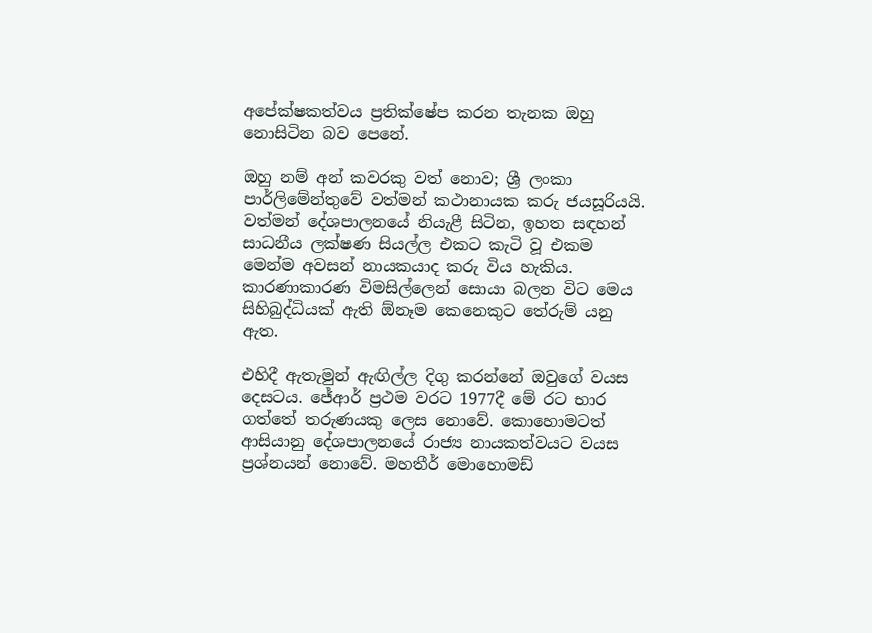අපේක්ෂකත්වය ප්‍රතික්ෂේප කරන තැනක ඔහු නොසිටින බව පෙනේ.

ඔහු නම් අන් කවරකු වත් නොව; ශ්‍රී ලංකා පාර්ලිමේන්තුවේ වත්මන් කථානායක කරු ජයසූරියයි. වත්මන් දේශපාලනයේ නියැළී සිටින, ඉහත සඳහන් සාධනීය ලක්ෂණ සියල්ල එකට කැටි වූ එකම මෙන්ම අවසන් නායකයාද කරු විය හැකිය. කාරණාකාරණ විමසිල්ලෙන් සොයා බලන විට මෙය සිහිබුද්ධියක් ඇති ඕනෑම කෙනෙකුට තේරුම් යනු ඇත.

එහිදී ඇතැමුන් ඇඟිල්ල දිගු කරන්නේ ඔවුගේ වයස දෙසටය. ජේආර් ප්‍රථම වරට 1977දී මේ රට භාර ගත්තේ තරුණයකු ලෙස නොවේ. කොහොමටත් ආසියානු දේශපාලනයේ රාජ්‍ය නායකත්වයට වයස ප්‍රශ්නයන් නොවේ. මහතීර් මොහොමඩ්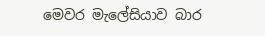මෙවර මැලේසියාව බාර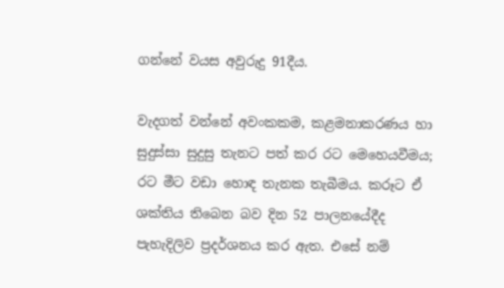ගන්නේ වයස අවුරුදු 91දීය.

වැදගත් වන්නේ අවංකකම, කළමනාකරණය හා සුදුස්සා සුදුසු තැනට පත් කර රට මෙහෙයවීමය; රට මීට වඩා හොඳ තැනක තැබීමය. කරූට ඒ ශක්තිය තිබෙන බව දින 52 පාලනයේදීද පැහැදිලිව ප්‍රදර්ශනය කර ඇත. එසේ නම්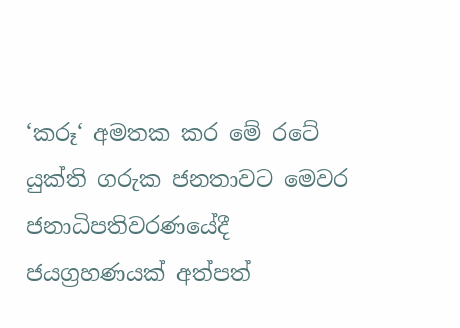‘කරූ‘ අමතක කර මේ රටේ යුක්ති ගරුක ජනතාවට මෙවර ජනාධිපතිවරණයේදී ජයග්‍රහණයක් අත්පත්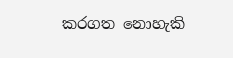කරගත නොහැකි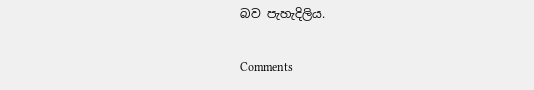බව පැහැදිලිය.

Comments